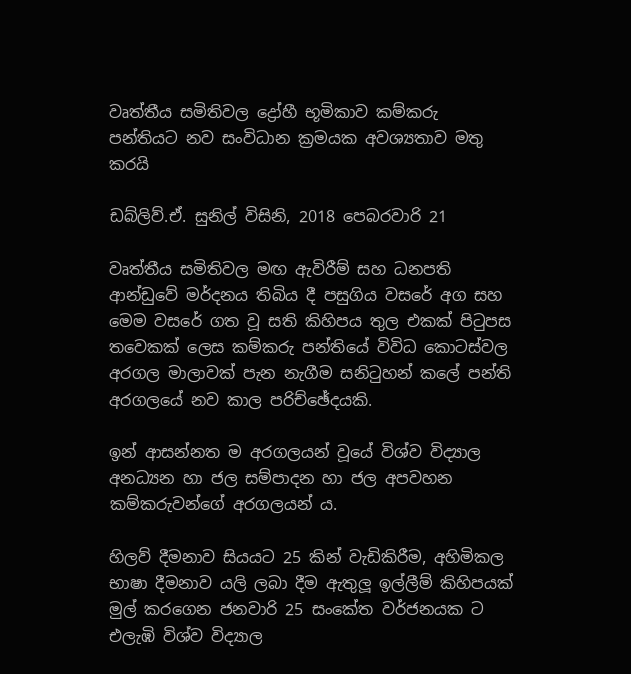වෘත්තීය සමිතිවල ද්‍රෝහී භූමිකාව කම්කරු පන්තියට නව සංවිධාන ක්‍රමයක අවශ්‍යතාව මතු කරයි

ඩබ්ලිව්.ඒ. සුනිල් විසිනි, 2018 පෙබරවාරි 21

වෘත්තීය සමිතිවල මඟ ඇවිරීම් සහ ධනපති ආන්ඩුවේ මර්දනය තිබිය දී පසුගිය වසරේ අග සහ මෙම වසරේ ගත වූ සති කිහිපය තුල එකක් පිටුපස තවෙකක් ලෙස කම්කරු පන්තියේ විවිධ කොටස්වල අරගල මාලාවක් පැන නැගීම සනිටුහන් කලේ පන්ති අරගලයේ නව කාල පරිච්ඡේදයකි.

ඉන් ආසන්නත ම අරගලයන් වූයේ විශ්ව විද්‍යාල අනධ්‍යන හා ජල සම්පාදන හා ජල අපවහන කම්කරුවන්ගේ අරගලයන් ය.

හිලව් දීමනාව සියයට 25 කින් වැඩිකිරීම, අහිමිකල භාෂා දීමනාව යලි ලබා දීම ඇතුලූ ඉල්ලීම් කිහිපයක් මුල් කරගෙන ජනවාරි 25 සංකේත වර්ජනයක ට එලැඹි විශ්ව විද්‍යාල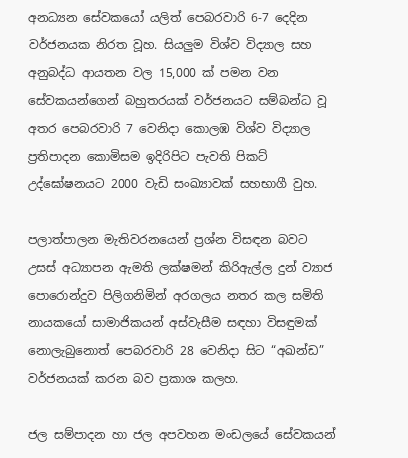අනධ්‍යන සේවකයෝ යලිත් පෙබරවාරි 6-7 දෙදින වර්ජනයක නිරත වූහ. සියලුම විශ්ව විද්‍යාල සහ අනුබද්ධ ආයතන වල 15,000 ක් පමන වන සේවකයන්ගෙන් බහුතරයක් වර්ජනයට සම්බන්ධ වූ අතර පෙබරවාරි 7 වෙනිදා කොලඹ විශ්ව විද්‍යාල ප්‍රතිපාදන කොමිසම ඉදිරිපිට පැවති පිකට් උද්ඝෝෂනයට 2000 වැඩි සංඛ්‍යාවක් සහභාගී වුහ.

පලාත්පාලන මැතිවරනයෙන් ප්‍රශ්න විසඳන බවට උසස් අධ්‍යාපන ඇමති ලක්ෂමන් කිරිඇල්ල දුන් ව්‍යාජ පොරොන්දුව පිලිගනිමින් අරගලය නතර කල සමිති නායකයෝ සාමාජිකයන් අස්වැසීම සඳහා විසඳුමක් නොලැබුනොත් පෙබරවාරි 28 වෙනිදා සිට “අඛන්ඩ” වර්ජනයක් කරන බව ප්‍රකාශ කලහ.

ජල සම්පාදන හා ජල අපවහන මංඩලයේ සේවකයන්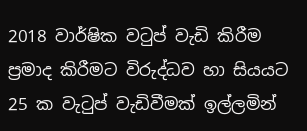2018 වාර්ෂික වටුප් වැඩි කිරීම ප්‍රමාද කිරීමට විරුද්ධව හා සියයට 25 ක වැටුප් වැඩිවීමක් ඉල්ලමින්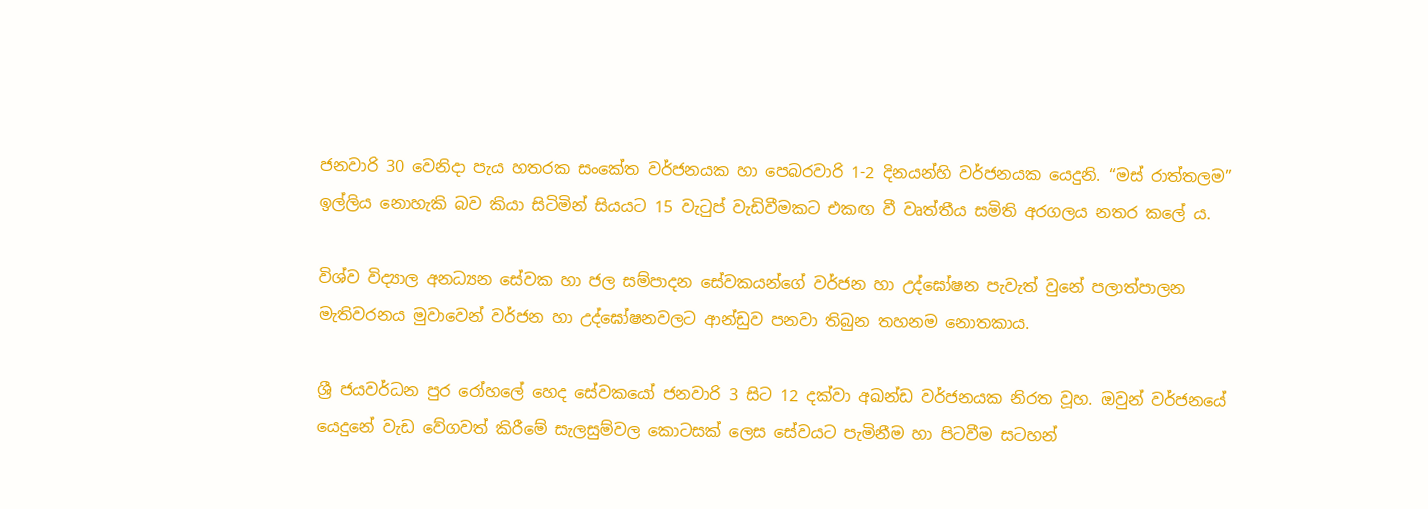ජනවාරි 30 වෙනිදා පැය හතරක සංකේත වර්ජනයක හා පෙබරවාරි 1-2 දිනයන්හි වර්ජනයක යෙදුනි. “මස් රාත්තලම” ඉල්ලිය නොහැකි බව කියා සිටිමින් සියයට 15 වැටුප් වැඩිවීමකට එකඟ වී වෘත්තීය සමිති අරගලය නතර කලේ ය.

විශ්ව විද්‍යාල අනධ්‍යන සේවක හා ජල සම්පාදන සේවකයන්ගේ වර්ජන හා උද්ඝෝෂන පැවැත් වුනේ පලාත්පාලන මැතිවරනය මුවාවෙන් වර්ජන හා උද්ඝෝෂනවලට ආන්ඩුව පනවා තිබුන තහනම නොතකාය.

ශ්‍රී ජයවර්ධන පුර රෝහලේ හෙද සේවකයෝ ජනවාරි 3 සිට 12 දක්වා අඛන්ඩ වර්ජනයක නිරත වූහ. ඔවුන් වර්ජනයේ යෙදුනේ වැඩ වේගවත් කිරීමේ සැලසුම්වල කොටසක් ලෙස සේවයට පැමිනීම හා පිටවීම සටහන්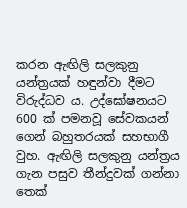කරන ඇඟිලි සලකුනු යන්ත්‍රයක් හඳුන්වා දීමට විරුද්ධව ය. උද්ඝෝෂනයට 600 ක් පමනවූ සේවකයන් ගෙන් බහුතරයක් සහභාගී වුහ. ඇඟිලි සලකුනු යන්ත්‍රය ගැන පසුව තීන්දුවක් ගන්නා තෙක්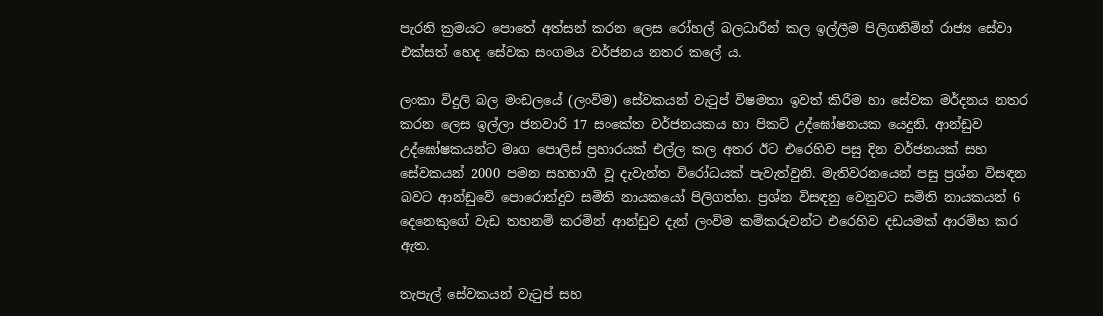පැරනි ක්‍රමයට පොතේ අත්සන් කරන ලෙස රෝහල් බලධාරීන් කල ඉල්ලීම පිලිගනිමින් රාජ්‍ය සේවා එක්සත් හෙද සේවක සංගමය වර්ජනය නතර කලේ ය.

ලංකා විදුලි බල මංඩලයේ (ලංවිම) සේවකයන් වැටුප් විෂමතා ඉවත් කිරීම හා සේවක මර්දනය නතර කරන ලෙස ඉල්ලා ජනවාරි 17 සංකේත වර්ජනයකය හා පිකට් උද්ඝෝෂනයක යෙදුනි. ආන්ඩුව උද්ඝෝෂකයන්ට මෘග පොලිස් ප්‍රහාරයක් එල්ල කල අතර ඊට එරෙහිව පසු දින වර්ජනයක් සහ සේවකයන් 2000 පමන සහභාගී වූ දැවැන්ත විරෝධයක් පැවැත්වුනි. මැතිවරනයෙන් පසු ප්‍රශ්න විසඳන බවට ආන්ඩුවේ පොරොන්දුව සමිති නායකයෝ පිලිගත්හ. ප්‍රශ්න විසඳනු වෙනුවට සමිති නායකයන් 6 දෙනෙකුගේ වැඩ තහනම් කරමින් ආන්ඩුව දැන් ලංවිම කම්කරුවන්ට එරෙහිව දඩයමක් ආරම්භ කර ඇත.

තැපැල් සේවකයන් වැටුප් සහ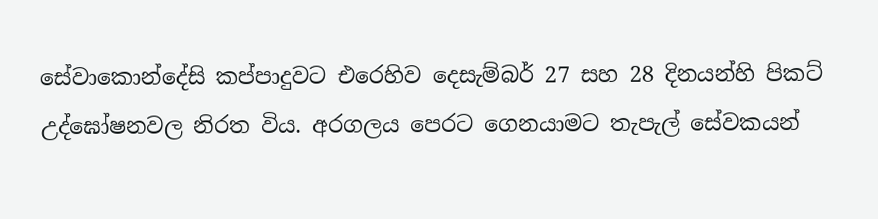සේවාකොන්දේසි කප්පාදුවට එරෙහිව දෙසැම්බර් 27 සහ 28 දිනයන්හි පිකට් උද්ඝෝෂනවල නිරත විය. අරගලය පෙරට ගෙනයාමට තැපැල් සේවකයන්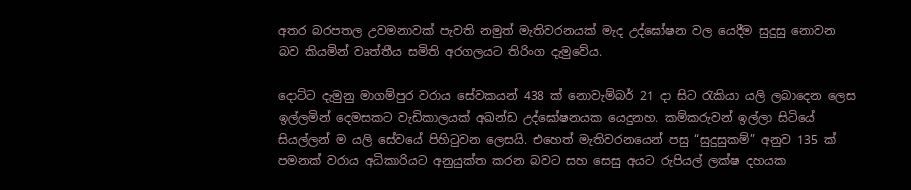අතර බරපතල උවමනාවක් පැවති නමුත් මැතිවරනයක් මැද උද්ඝෝෂන වල යෙදීම සුදුසු නොවන බව කියමින් වෘත්තීය සමිති අරගලයට තිරිංග දැමුවේය.

දොට්ට දැමුනු මාගම්පුර වරාය සේවකයන් 438 ක් නොවැම්බර් 21 දා සිට රැකියා යලි ලබාදෙන ලෙස ඉල්ලමින් දෙමසකට වැඩිකාලයක් අඛන්ඩ උද්ඝෝෂනයක යෙදුනහ. කම්කරුවන් ඉල්ලා සිටියේ සියල්ලන් ම යලි සේවයේ පිහිටුවන ලෙසයි. එහෙත් මැතිවරනයෙන් පසු “සුදුසුකම්” අනුව 135 ක් පමනක් වරාය අධිකාරියට අනුයුක්ත කරන බවට සහ සෙසු අයට රුපියල් ලක්ෂ දහයක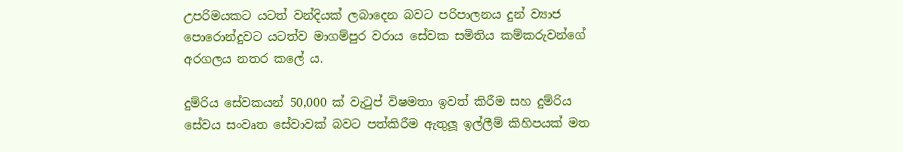උපරිමයකට යටත් වන්දියක් ලබාදෙන බවට පරිපාලනය දුන් ව්‍යාජ පොරොන්දුවට යටත්ව මාගම්පුර වරාය සේවක සමිතිය කම්කරුවන්ගේ අරගලය නතර කලේ ය.

දුම්රිය සේවකයන් 50,000 ක් වැටුප් විෂමතා ඉවත් කිරීම සහ දුම්රිය සේවය සංවෘත සේවාවක් බවට පත්කිරීම ඇතුලූ ඉල්ලීම් කිහිපයක් මත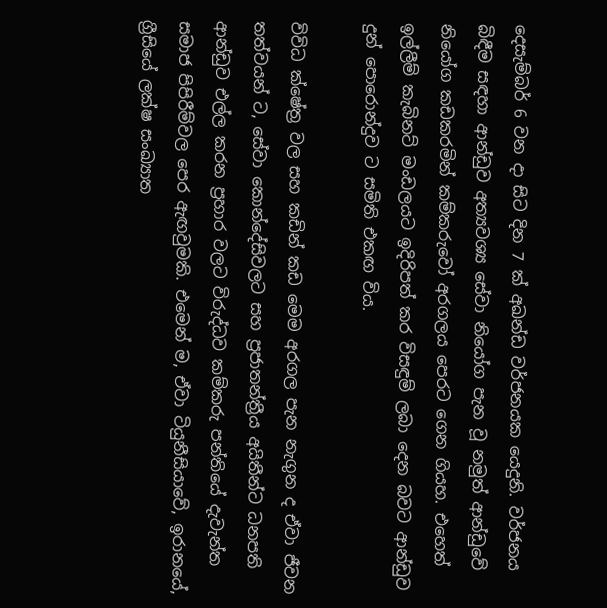දෙසැම්බර් 6 වන දා සිට දින 7 ක් අඛන්ඩ වර්ජනයක යෙදුනි. වර්ජනය බිඳීම සඳහා ආන්ඩුව අත්‍යවශ්‍ය සේවා නියෝග පැන වූ නමුත් ආන්ඩුවේ නියෝග කඩකරමින් කම්කරුවෝ අරගලය පෙරට ගෙන ගියහ. එහෙත් ඉල්ලීම් කැබිනට් මංඩලයට ඉදිරිපත් කර විසඳුම් ලබා දෙන බවට ආන්ඩුව දුන් පොරොන්දුව ට සමිති එකඟ විය.

විවිධ ක්ෂේත්‍ර වල සහ කඩින් කඩ මෙම අරගල පැන නැගුන ද ඒවා ජීවන තත්වයන් ට, සේවා කොන්දේසිවලට සහ ප්‍රජාතන්ත්‍රීය අයිතීන්ට ධනපති ආන්ඩුව එල්ල කරන ප්‍රහාර වලට විරුද්ධව කම්කරු පන්තියේ දැවැන්ත සමාජ පිපිරීම්වල පෙර ඇඟවුමකි. එමෙන් ම, ඒවා ටියුනීසියාවේ, ඉරානයේ, ග්‍රීසියේ ලක්ෂ සංඛ්‍යාත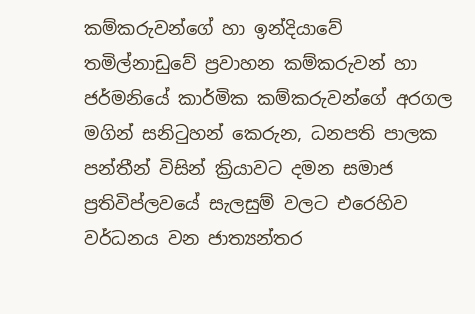කම්කරුවන්ගේ හා ඉන්දියාවේ තමිල්නාඩුවේ ප්‍රවාහන කම්කරුවන් හා ජර්මනියේ කාර්මික කම්කරුවන්ගේ අරගල මගින් සනිටුහන් කෙරුන, ධනපති පාලක පන්තීන් විසින් ක්‍රියාවට දමන සමාජ ප්‍රතිවිප්ලවයේ සැලසුම් වලට එරෙහිව වර්ධනය වන ජාත්‍යන්තර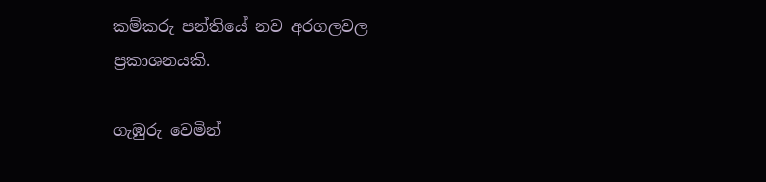කම්කරු පන්තියේ නව අරගලවල ප්‍රකාශනයකි.

ගැඹුරු වෙමින්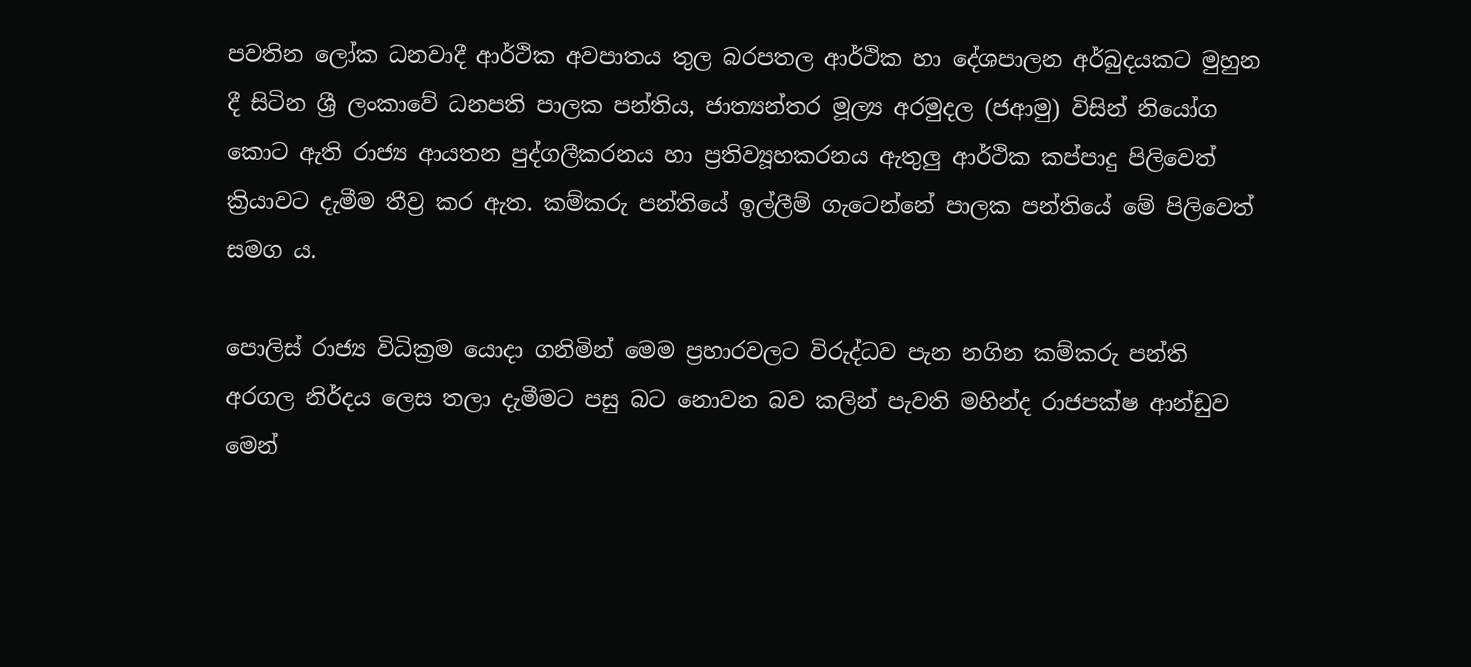පවතින ලෝක ධනවාදී ආර්ථික අවපාතය තුල බරපතල ආර්ථික හා දේශපාලන අර්බුදයකට මුහුන දී සිටින ශ්‍රී ලංකාවේ ධනපති පාලක පන්තිය, ජාත්‍යන්තර මූල්‍ය අරමුදල (ජආමු) විසින් නියෝග කොට ඇති රාජ්‍ය ආයතන පුද්ගලීකරනය හා ප්‍රතිව්‍යූහකරනය ඇතුලු ආර්ථික කප්පාදු පිලිවෙත් ක්‍රියාවට දැමීම තීව්‍ර කර ඇත. කම්කරු පන්තියේ ඉල්ලීම් ගැටෙන්නේ පාලක පන්තියේ මේ පිලිවෙත් සමග ය.

පොලිස් රාජ්‍ය විධික්‍රම යොදා ගනිමින් මෙම ප්‍රහාරවලට විරුද්ධව පැන නගින කම්කරු පන්ති අරගල නිර්දය ලෙස තලා දැමීමට පසු බට නොවන බව කලින් පැවති මහින්ද රාජපක්ෂ ආන්ඩුව මෙන්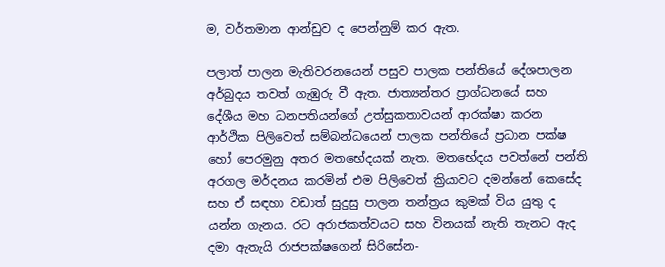ම, වර්තමාන ආන්ඩුව ද පෙන්නුම් කර ඇත.

පලාත් පාලන මැතිවරනයෙන් පසුව පාලක පන්තියේ දේශපාලන අර්බුදය තවත් ගැඹුරු වී ඇත. ජාත්‍යන්තර ප්‍රාග්ධනයේ සහ දේශීය මහ ධනපතියන්ගේ උත්සුකතාවයන් ආරක්ෂා කරන ආර්ථික පිලිවෙත් සම්බන්ධයෙන් පාලක පන්තියේ ප්‍රධාන පක්ෂ හෝ පෙරමුනු අතර මතභේදයක් නැත. මතභේදය පවත්නේ පන්ති අරගල මර්දනය කරමින් එම පිලිවෙත් ක්‍රියාවට දමන්නේ කෙසේද සහ ඒ සඳහා වඩාත් සුදුසු පාලන තන්ත්‍රය කුමක් විය යුතු ද යන්න ගැනය. රට අරාජකත්වයට සහ විනයක් නැති තැනට ඇද දමා ඇතැයි රාජපක්ෂගෙන් සිරිසේන-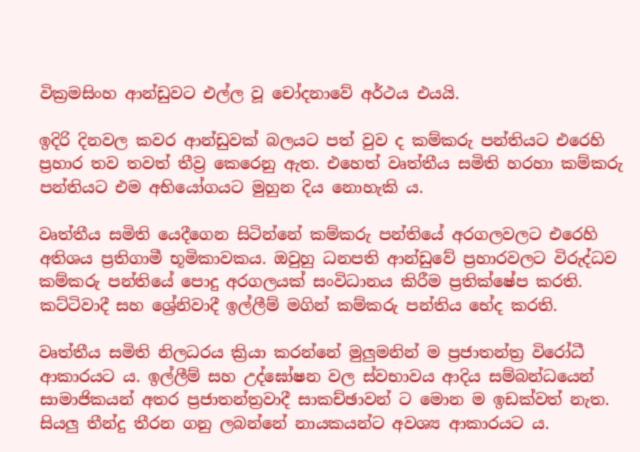වික්‍රමසිංහ ආන්ඩුවට එල්ල වූ චෝදනාවේ අර්ථය එයයි.

ඉදිරි දිනවල කවර ආන්ඩුවක් බලයට පත් වුව ද කම්කරු පන්තියට එරෙහි ප්‍රහාර තව තවත් තීව්‍ර කෙරෙනු ඇත. එහෙත් වෘත්තීය සමිති හරහා කම්කරු පන්තියට එම අභියෝගයට මුහුන දිය නොහැකි ය.

වෘත්තීය සමිති යෙදීගෙන සිටින්නේ කම්කරු පන්තියේ අරගලවලට එරෙහි අතිශය ප්‍රතිගාමී භූමිකාවකය. ඔවුහු ධනපති ආන්ඩුවේ ප්‍රහාරවලට විරුද්ධව කම්කරු පන්තියේ පොදු අරගලයක් සංවිධානය කිරීම ප්‍රතික්ෂේප කරති. කට්ටිවාදී සහ ශ්‍රේනිවාදී ඉල්ලීම් මගින් කම්කරු පන්තිය භේද කරති.

වෘත්තීය සමිති නිලධරය ක්‍රියා කරන්නේ මුලුමනින් ම ප්‍රජාතන්ත්‍ර විරෝධී ආකාරයට ය. ඉල්ලීම් සහ උද්ඝෝෂන වල ස්වභාවය ආදිය සම්බන්ධයෙන් සාමාජිකයන් අතර ප්‍රජාතන්ත්‍රවාදී සාකච්ඡාවන් ට මොන ම ඉඩක්වත් නැත. සියලු තීන්දු තීරන ගනු ලබන්නේ නායකයන්ට අවශ්‍ය ආකාරයට ය.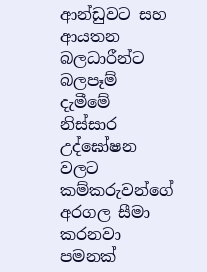ආන්ඩුවට සහ ආයතන බලධාරීන්ට බලපෑම් දැමීමේ නිස්සාර උද්ඝෝෂන වලට කම්කරුවන්ගේ අරගල සීමා කරනවා පමනක්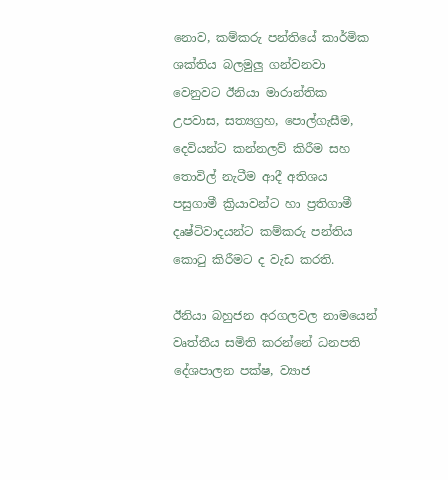නොව, කම්කරු පන්තියේ කාර්මික ශක්තිය බලමුලු ගන්වනවා වෙනුවට ඊනියා මාරාන්තික උපවාස, සත්‍යග්‍රහ, පොල්ගැසීම, දෙවියන්ට කන්නලව් කිරීම සහ තොවිල් නැටීම ආදී අතිශය පසුගාමී ක්‍රියාවන්ට හා ප්‍රතිගාමී දෘෂ්ටිවාදයන්ට කම්කරු පන්තිය කොටු කිරීමට ද වැඩ කරති.

ඊනියා බහුජන අරගලවල නාමයෙන් වෘත්තීය සමිති කරන්නේ ධනපති දේශපාලන පක්ෂ, ව්‍යාජ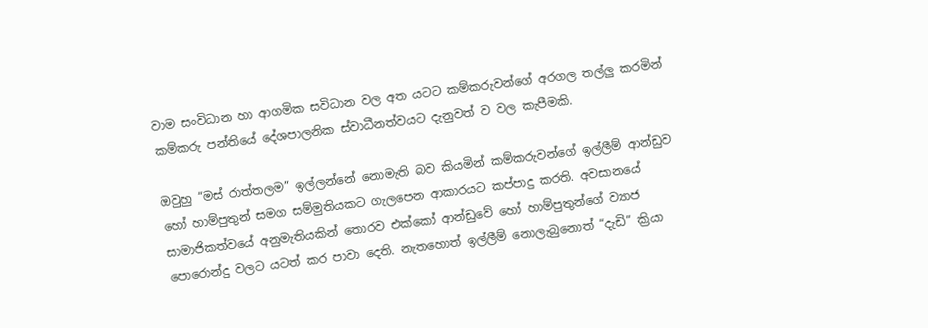වාම සංවිධාන හා ආගමික සවිධාන වල අත යටට කම්කරුවන්ගේ අරගල තල්ලු කරමින් කම්කරු පන්තියේ දේශපාලනික ස්වාධීනත්වයට දැනුවත් ව වල කැපීමකි.

ඔවුහු “මස් රාත්තලම” ඉල්ලන්නේ නොමැති බව කියමින් කම්කරුවන්ගේ ඉල්ලීම් ආන්ඩුව හෝ හාම්පුතුන් සමග සම්මුතියකට ගැලපෙන ආකාරයට කප්පාදු කරති. අවසානයේ සාමාජිකත්වයේ අනුමැතියකින් තොරව එක්කෝ ආන්ඩුවේ හෝ හාම්පුතුන්ගේ ව්‍යාජ පොරොන්දු වලට යටත් කර පාවා දෙති. නැතහොත් ඉල්ලීම් නොලැබුනොත් “දැඩි” ක්‍රියා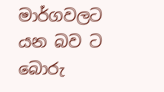මාර්ගවලට යන බව ට බොරු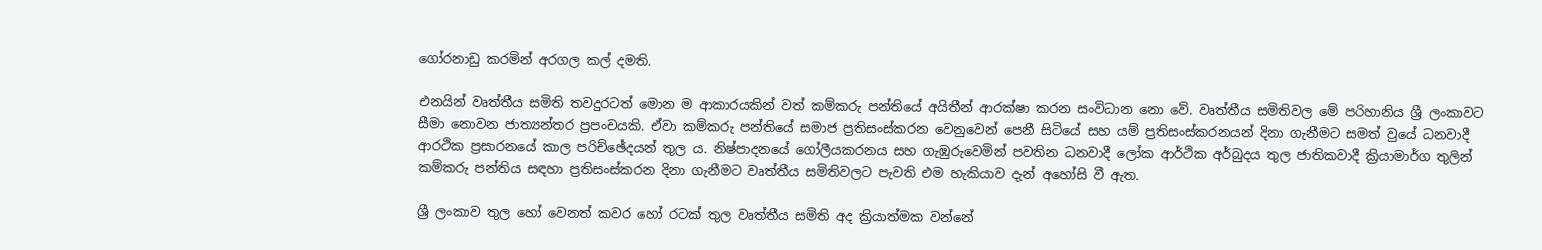ගෝරනාඩු කරමින් අරගල කල් දමති.

එනයින් වෘත්තීය සමිති තවදුරටත් මොන ම ආකාරයකින් වත් කම්කරු පන්තියේ අයිතීන් ආරක්ෂා කරන සංවිධාන නො වේ. වෘත්තීය සමිතිවල මේ පරිහානිය ශ්‍රී ලංකාවට සීමා නොවන ජාත්‍යන්තර ප්‍රපංචයකි. ඒවා කම්කරු පන්තියේ සමාජ ප්‍රතිසංස්කරන වෙනුවෙන් පෙනී සිටියේ සහ යම් ප්‍රතිසංස්කරනයන් දිනා ගැනීමට සමත් වුයේ ධනවාදී ආරථික ප්‍රසාරනයේ කාල පරිච්ඡේදයන් තුල ය. නිෂ්පාදනයේ ගෝලීයකරනය සහ ගැඹුරුවෙමින් පවතින ධනවාදී ලෝක ආර්ථික අර්බුදය තුල ජාතිකවාදී ක්‍රියාමාර්ග තුලින් කම්කරු පන්තිය සඳහා ප්‍රතිසංස්කරන දිනා ගැනීමට වෘත්තීය සමිතිවලට පැවති එම හැකියාව දැන් අහෝසි වී ඇත.

ශ්‍රී ලංකාව තුල හෝ වෙනත් කවර හෝ රටක් තුල වෘත්තීය සමිති අද ක්‍රියාත්මක වන්නේ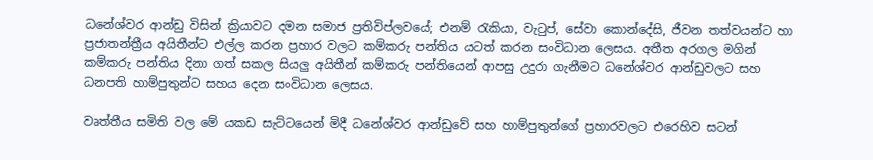ධනේශ්වර ආන්ඩු විසින් ක්‍රියාවට දමන සමාජ ප්‍රතිවිප්ලවයේ; එනම් රැකියා, වැටුප්, සේවා කොන්දේසි, ජීවන තත්වයන්ට හා ප්‍රජාතන්ත්‍රීය අයිතීන්ට එල්ල කරන ප්‍රහාර වලට කම්කරු පන්තිය යටත් කරන සංවිධාන ලෙසය. අතීත අරගල මගින් කම්කරු පන්තිය දිනා ගත් සකල සියලු අයිතීන් කම්කරු පන්තියෙන් ආපසු උදුරා ගැනීමට ධනේශ්වර ආන්ඩුවලට සහ ධනපති හාම්පුතුන්ට සහය දෙන සංවිධාන ලෙසය.

වෘත්තීය සමිති වල මේ යකඩ සැට්ටයෙන් මිදී ධනේශ්වර ආන්ඩුවේ සහ හාම්පුතුන්ගේ ප්‍රහාරවලට එරෙහිව සටන්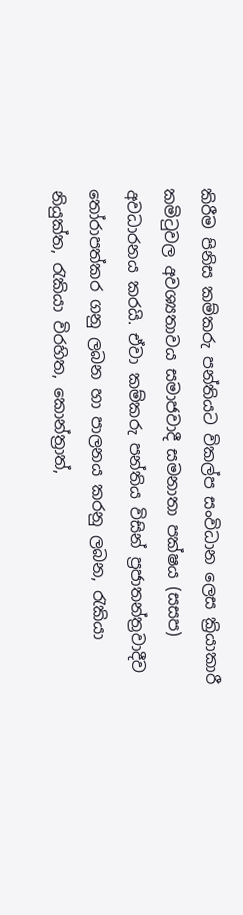කිරීම පිනිස කම්කරු පන්තියට විකල්ප සංවිධාන ලෙස ක්‍රියාකාරී කමිටුවල අවශ්‍යතාවය සමාජවාදී සමනාතා පක්ෂය (සසප) අවධාරනය කරයි. ඒවා කම්කරු පන්තිය විසින් ප්‍රජාතන්ත්‍රවාදීව තෝරාපත්කර ගනු ලබන හා පාලනය කරනු ලබන, රැකියා නියුක්ත, රැකියා විරහිත, කොන්ත්‍රාත්,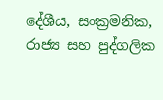දේශීය, සංක්‍රමනික, රාජ්‍ය සහ පුද්ගලික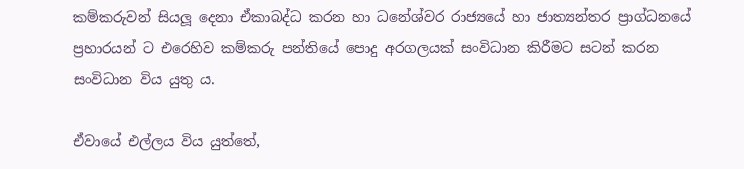කම්කරුවන් සියලූ දෙනා ඒකාබද්ධ කරන හා ධනේශ්වර රාජ්‍යයේ හා ජාත්‍යන්තර ප්‍රාග්ධනයේ ප්‍රහාරයන් ට එරෙහිව කම්කරු පන්තියේ පොදු අරගලයක් සංවිධාන කිරීමට සටන් කරන සංවිධාන විය යුතු ය.

ඒවායේ එල්ලය විය යුත්තේ,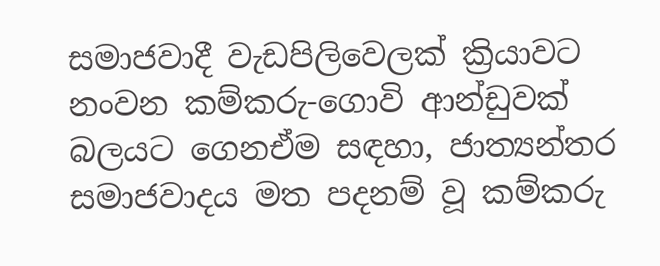සමාජවාදී වැඩපිලිවෙලක් ක්‍රියාවට නංවන කම්කරු-ගොවි ආන්ඩුවක් බලයට ගෙනඒම සඳහා, ජාත්‍යන්තර සමාජවාදය මත පදනම් වූ කම්කරු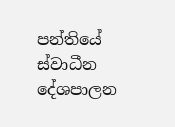පන්තියේ ස්වාධීන දේශපාලන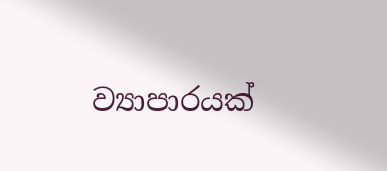ව්‍යාපාරයක්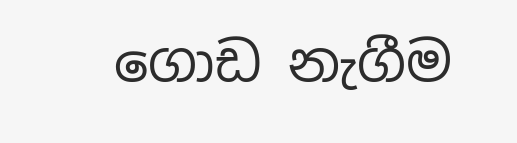ගොඩ නැගීම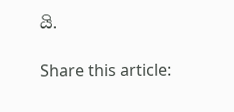යි.

Share this article: